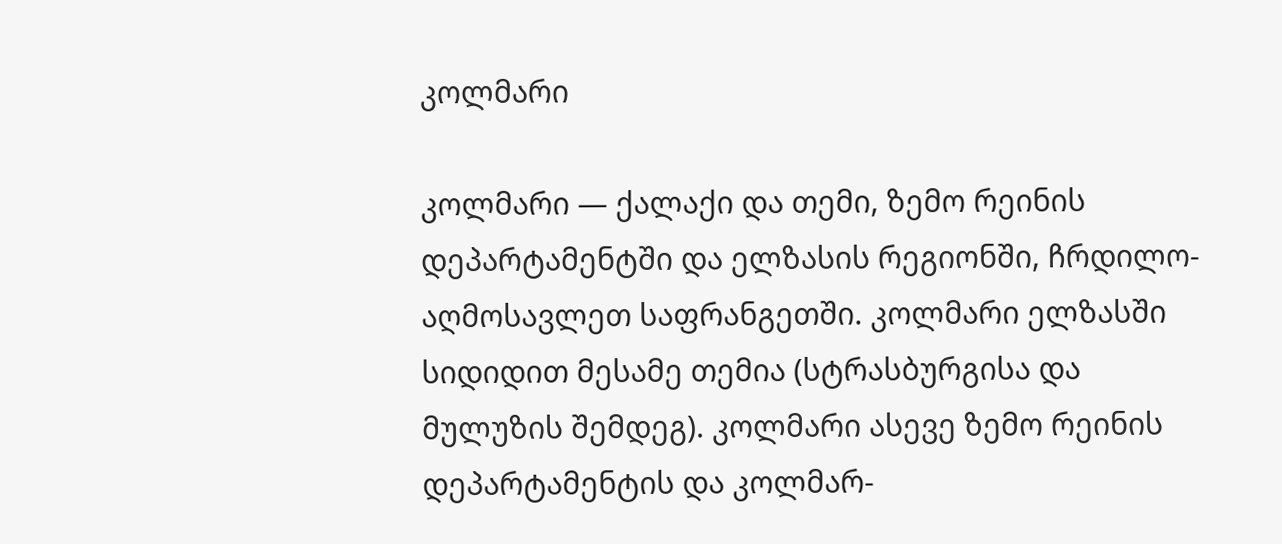კოლმარი

კოლმარი — ქალაქი და თემი, ზემო რეინის დეპარტამენტში და ელზასის რეგიონში, ჩრდილო-აღმოსავლეთ საფრანგეთში. კოლმარი ელზასში სიდიდით მესამე თემია (სტრასბურგისა და მულუზის შემდეგ). კოლმარი ასევე ზემო რეინის დეპარტამენტის და კოლმარ-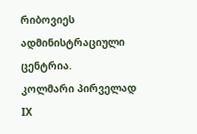რიბოვიეს ადმინისტრაციული ცენტრია.
კოლმარი პირველად IX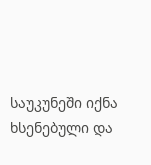საუკუნეში იქნა ხსენებული და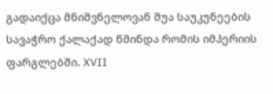გადაიქცა მნიშვნელოვან შუა საუკუნეების სავაჭრო ქალაქად წმინდა რომის იმპერიის ფარგლებში. XVII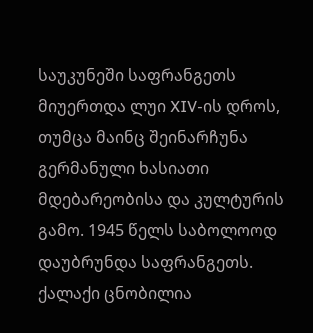საუკუნეში საფრანგეთს მიუერთდა ლუი XIV-ის დროს, თუმცა მაინც შეინარჩუნა გერმანული ხასიათი მდებარეობისა და კულტურის გამო. 1945 წელს საბოლოოდ დაუბრუნდა საფრანგეთს.
ქალაქი ცნობილია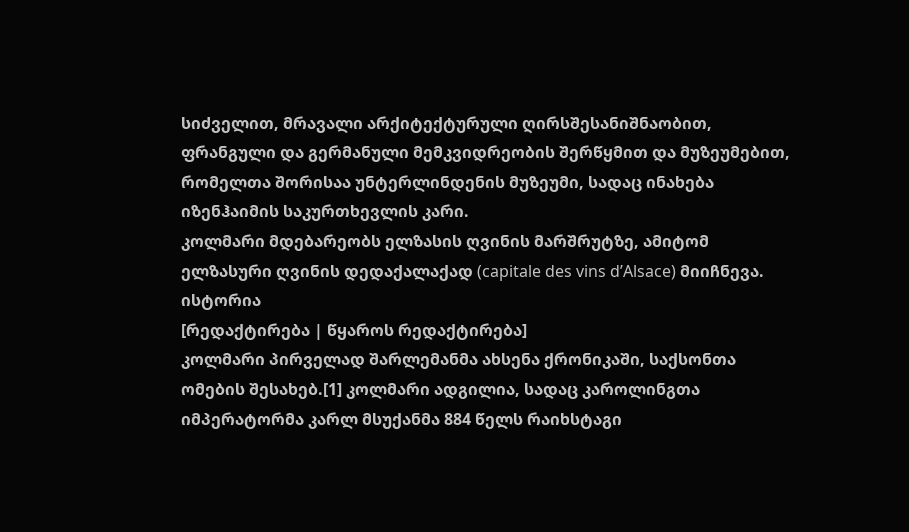სიძველით, მრავალი არქიტექტურული ღირსშესანიშნაობით, ფრანგული და გერმანული მემკვიდრეობის შერწყმით და მუზეუმებით, რომელთა შორისაა უნტერლინდენის მუზეუმი, სადაც ინახება იზენჰაიმის საკურთხევლის კარი.
კოლმარი მდებარეობს ელზასის ღვინის მარშრუტზე, ამიტომ ელზასური ღვინის დედაქალაქად (capitale des vins d’Alsace) მიიჩნევა.
ისტორია
[რედაქტირება | წყაროს რედაქტირება]
კოლმარი პირველად შარლემანმა ახსენა ქრონიკაში, საქსონთა ომების შესახებ.[1] კოლმარი ადგილია, სადაც კაროლინგთა იმპერატორმა კარლ მსუქანმა 884 წელს რაიხსტაგი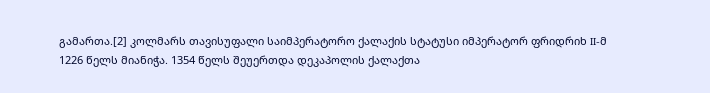გამართა.[2] კოლმარს თავისუფალი საიმპერატორო ქალაქის სტატუსი იმპერატორ ფრიდრიხ II-მ 1226 წელს მიანიჭა. 1354 წელს შეუერთდა დეკაპოლის ქალაქთა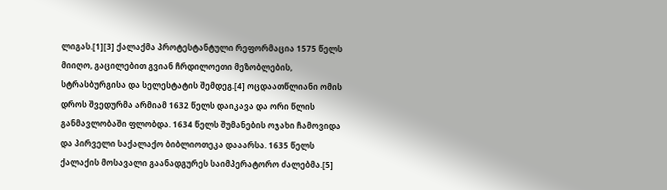ლიგას.[1][3] ქალაქმა პროტესტანტული რეფორმაცია 1575 წელს მიიღო, გაცილებით გვიან ჩრდილოეთი მეზობლების, სტრასბურგისა და სელესტატის შემდეგ.[4] ოცდაათწლიანი ომის დროს შვედურმა არმიამ 1632 წელს დაიკავა და ორი წლის განმავლობაში ფლობდა. 1634 წელს შუმანების ოჯახი ჩამოვიდა და პირველი საქალაქო ბიბლიოთეკა დააარსა. 1635 წელს ქალაქის მოსავალი გაანადგურეს საიმპერატორო ძალებმა.[5]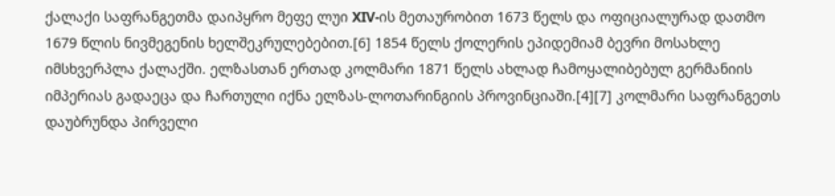ქალაქი საფრანგეთმა დაიპყრო მეფე ლუი XIV-ის მეთაურობით 1673 წელს და ოფიციალურად დათმო 1679 წლის ნივმეგენის ხელშეკრულებებით.[6] 1854 წელს ქოლერის ეპიდემიამ ბევრი მოსახლე იმსხვერპლა ქალაქში. ელზასთან ერთად კოლმარი 1871 წელს ახლად ჩამოყალიბებულ გერმანიის იმპერიას გადაეცა და ჩართული იქნა ელზას-ლოთარინგიის პროვინციაში.[4][7] კოლმარი საფრანგეთს დაუბრუნდა პირველი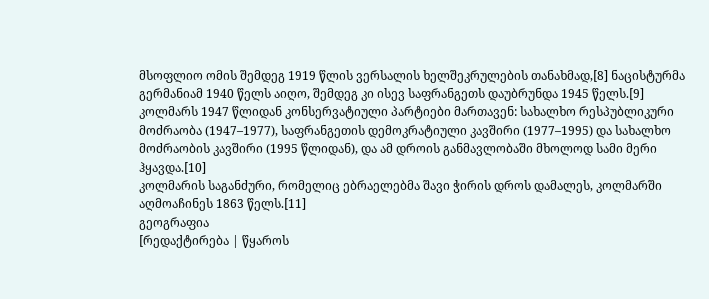მსოფლიო ომის შემდეგ 1919 წლის ვერსალის ხელშეკრულების თანახმად,[8] ნაცისტურმა გერმანიამ 1940 წელს აიღო, შემდეგ კი ისევ საფრანგეთს დაუბრუნდა 1945 წელს.[9] კოლმარს 1947 წლიდან კონსერვატიული პარტიები მართავენ: სახალხო რესპუბლიკური მოძრაობა (1947–1977), საფრანგეთის დემოკრატიული კავშირი (1977–1995) და სახალხო მოძრაობის კავშირი (1995 წლიდან), და ამ დროის განმავლობაში მხოლოდ სამი მერი ჰყავდა.[10]
კოლმარის საგანძური, რომელიც ებრაელებმა შავი ჭირის დროს დამალეს, კოლმარში აღმოაჩინეს 1863 წელს.[11]
გეოგრაფია
[რედაქტირება | წყაროს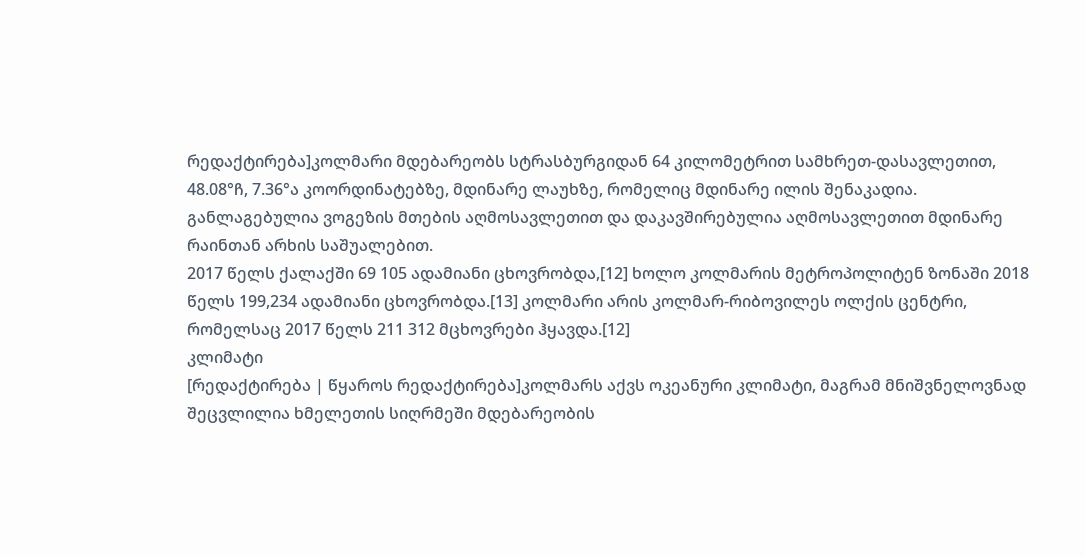რედაქტირება]კოლმარი მდებარეობს სტრასბურგიდან 64 კილომეტრით სამხრეთ-დასავლეთით, 48.08°ჩ, 7.36°ა კოორდინატებზე, მდინარე ლაუხზე, რომელიც მდინარე ილის შენაკადია. განლაგებულია ვოგეზის მთების აღმოსავლეთით და დაკავშირებულია აღმოსავლეთით მდინარე რაინთან არხის საშუალებით.
2017 წელს ქალაქში 69 105 ადამიანი ცხოვრობდა,[12] ხოლო კოლმარის მეტროპოლიტენ ზონაში 2018 წელს 199,234 ადამიანი ცხოვრობდა.[13] კოლმარი არის კოლმარ-რიბოვილეს ოლქის ცენტრი, რომელსაც 2017 წელს 211 312 მცხოვრები ჰყავდა.[12]
კლიმატი
[რედაქტირება | წყაროს რედაქტირება]კოლმარს აქვს ოკეანური კლიმატი, მაგრამ მნიშვნელოვნად შეცვლილია ხმელეთის სიღრმეში მდებარეობის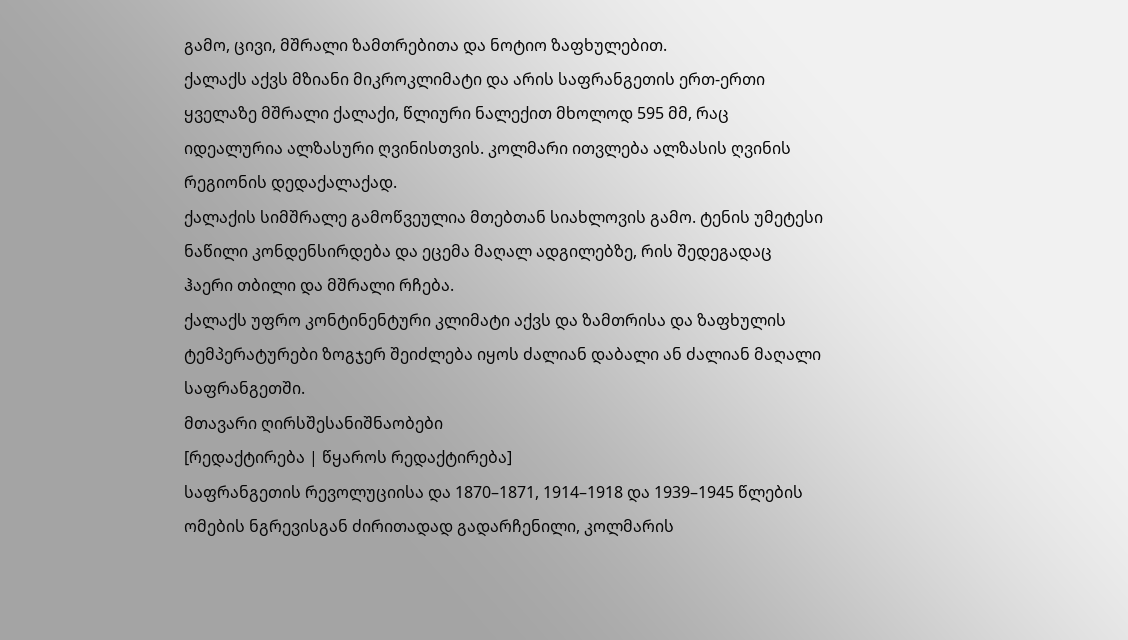გამო, ცივი, მშრალი ზამთრებითა და ნოტიო ზაფხულებით.
ქალაქს აქვს მზიანი მიკროკლიმატი და არის საფრანგეთის ერთ-ერთი ყველაზე მშრალი ქალაქი, წლიური ნალექით მხოლოდ 595 მმ, რაც იდეალურია ალზასური ღვინისთვის. კოლმარი ითვლება ალზასის ღვინის რეგიონის დედაქალაქად.
ქალაქის სიმშრალე გამოწვეულია მთებთან სიახლოვის გამო. ტენის უმეტესი ნაწილი კონდენსირდება და ეცემა მაღალ ადგილებზე, რის შედეგადაც ჰაერი თბილი და მშრალი რჩება.
ქალაქს უფრო კონტინენტური კლიმატი აქვს და ზამთრისა და ზაფხულის ტემპერატურები ზოგჯერ შეიძლება იყოს ძალიან დაბალი ან ძალიან მაღალი საფრანგეთში.
მთავარი ღირსშესანიშნაობები
[რედაქტირება | წყაროს რედაქტირება]
საფრანგეთის რევოლუციისა და 1870–1871, 1914–1918 და 1939–1945 წლების ომების ნგრევისგან ძირითადად გადარჩენილი, კოლმარის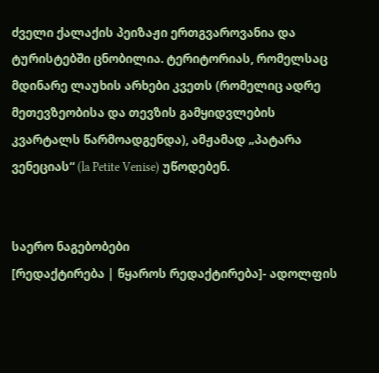ძველი ქალაქის პეიზაჟი ერთგვაროვანია და ტურისტებში ცნობილია. ტერიტორიას, რომელსაც მდინარე ლაუხის არხები კვეთს (რომელიც ადრე მეთევზეობისა და თევზის გამყიდვლების კვარტალს წარმოადგენდა), ამჟამად „პატარა ვენეციას“ (la Petite Venise) უწოდებენ.


საერო ნაგებობები
[რედაქტირება | წყაროს რედაქტირება]- ადოლფის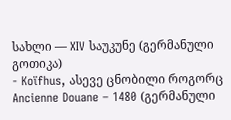სახლი — XIV საუკუნე (გერმანული გოთიკა)
- Koïfhus, ასევე ცნობილი როგორც Ancienne Douane – 1480 (გერმანული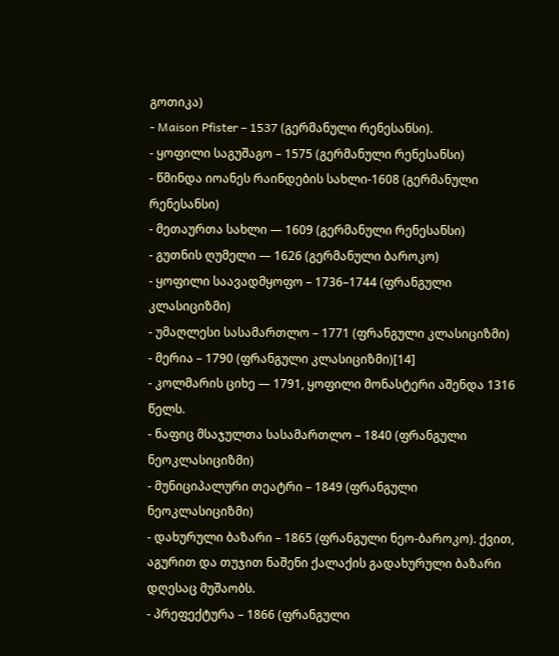გოთიკა)
- Maison Pfister – 1537 (გერმანული რენესანსი).
- ყოფილი საგუშაგო – 1575 (გერმანული რენესანსი)
- წმინდა იოანეს რაინდების სახლი-1608 (გერმანული რენესანსი)
- მეთაურთა სახლი — 1609 (გერმანული რენესანსი)
- გუთნის ღუმელი — 1626 (გერმანული ბაროკო)
- ყოფილი საავადმყოფო – 1736–1744 (ფრანგული კლასიციზმი)
- უმაღლესი სასამართლო – 1771 (ფრანგული კლასიციზმი)
- მერია – 1790 (ფრანგული კლასიციზმი)[14]
- კოლმარის ციხე — 1791, ყოფილი მონასტერი აშენდა 1316 წელს.
- ნაფიც მსაჯულთა სასამართლო – 1840 (ფრანგული ნეოკლასიციზმი)
- მუნიციპალური თეატრი – 1849 (ფრანგული ნეოკლასიციზმი)
- დახურული ბაზარი – 1865 (ფრანგული ნეო-ბაროკო). ქვით, აგურით და თუჯით ნაშენი ქალაქის გადახურული ბაზარი დღესაც მუშაობს.
- პრეფექტურა – 1866 (ფრანგული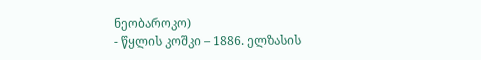ნეობაროკო)
- წყლის კოშკი – 1886. ელზასის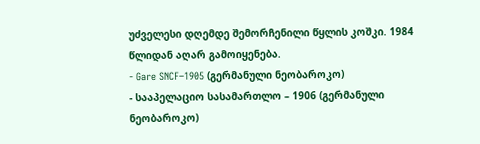უძველესი დღემდე შემორჩენილი წყლის კოშკი. 1984 წლიდან აღარ გამოიყენება.
- Gare SNCF–1905 (გერმანული ნეობაროკო)
- სააპელაციო სასამართლო – 1906 (გერმანული ნეობაროკო)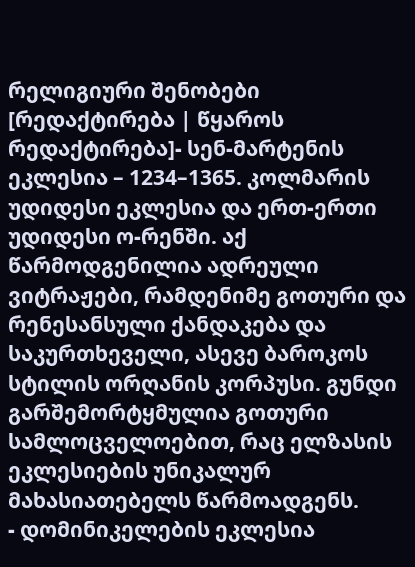რელიგიური შენობები
[რედაქტირება | წყაროს რედაქტირება]- სენ-მარტენის ეკლესია – 1234–1365. კოლმარის უდიდესი ეკლესია და ერთ-ერთი უდიდესი ო-რენში. აქ წარმოდგენილია ადრეული ვიტრაჟები, რამდენიმე გოთური და რენესანსული ქანდაკება და საკურთხეველი, ასევე ბაროკოს სტილის ორღანის კორპუსი. გუნდი გარშემორტყმულია გოთური სამლოცველოებით, რაც ელზასის ეკლესიების უნიკალურ მახასიათებელს წარმოადგენს.
- დომინიკელების ეკლესია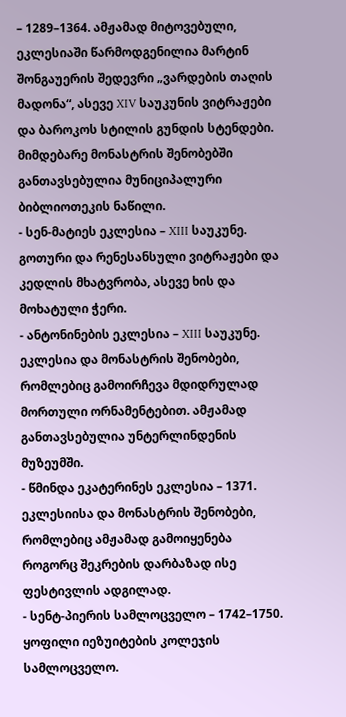– 1289–1364. ამჟამად მიტოვებული, ეკლესიაში წარმოდგენილია მარტინ შონგაუერის შედევრი „ვარდების თაღის მადონა“, ასევე XIV საუკუნის ვიტრაჟები და ბაროკოს სტილის გუნდის სტენდები. მიმდებარე მონასტრის შენობებში განთავსებულია მუნიციპალური ბიბლიოთეკის ნაწილი.
- სენ-მატიეს ეკლესია – XIII საუკუნე. გოთური და რენესანსული ვიტრაჟები და კედლის მხატვრობა, ასევე ხის და მოხატული ჭერი.
- ანტონინების ეკლესია – XIII საუკუნე. ეკლესია და მონასტრის შენობები, რომლებიც გამოირჩევა მდიდრულად მორთული ორნამენტებით. ამჟამად განთავსებულია უნტერლინდენის მუზეუმში.
- წმინდა ეკატერინეს ეკლესია – 1371. ეკლესიისა და მონასტრის შენობები, რომლებიც ამჟამად გამოიყენება როგორც შეკრების დარბაზად ისე ფესტივლის ადგილად.
- სენტ-პიერის სამლოცველო – 1742–1750. ყოფილი იეზუიტების კოლეჯის სამლოცველო.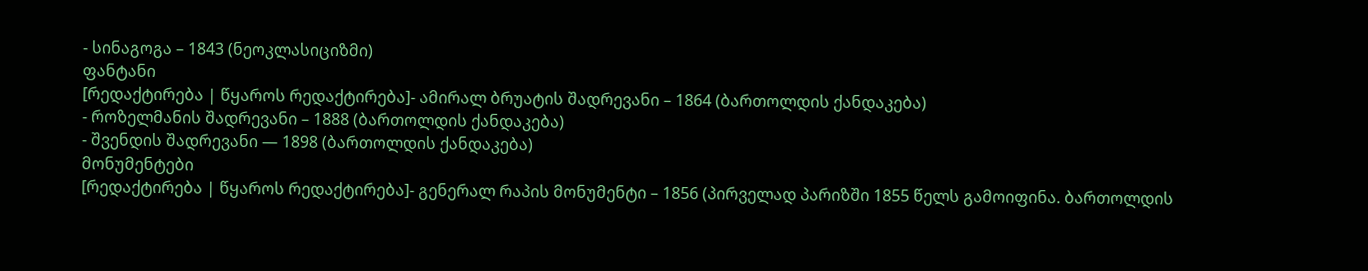- სინაგოგა – 1843 (ნეოკლასიციზმი)
ფანტანი
[რედაქტირება | წყაროს რედაქტირება]- ამირალ ბრუატის შადრევანი – 1864 (ბართოლდის ქანდაკება)
- როზელმანის შადრევანი – 1888 (ბართოლდის ქანდაკება)
- შვენდის შადრევანი — 1898 (ბართოლდის ქანდაკება)
მონუმენტები
[რედაქტირება | წყაროს რედაქტირება]- გენერალ რაპის მონუმენტი – 1856 (პირველად პარიზში 1855 წელს გამოიფინა. ბართოლდის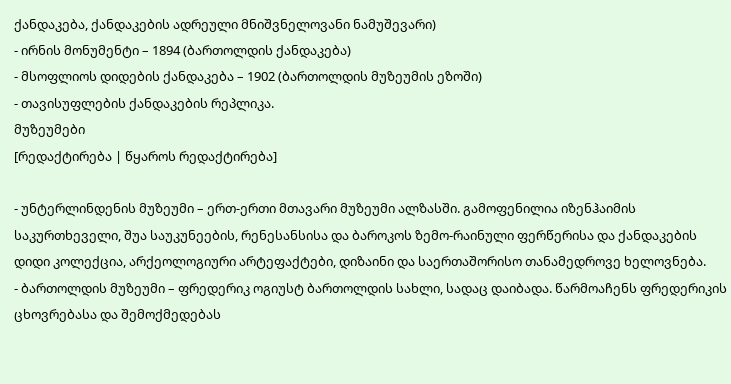ქანდაკება, ქანდაკების ადრეული მნიშვნელოვანი ნამუშევარი)
- ირნის მონუმენტი – 1894 (ბართოლდის ქანდაკება)
- მსოფლიოს დიდების ქანდაკება – 1902 (ბართოლდის მუზეუმის ეზოში)
- თავისუფლების ქანდაკების რეპლიკა.
მუზეუმები
[რედაქტირება | წყაროს რედაქტირება]

- უნტერლინდენის მუზეუმი – ერთ-ერთი მთავარი მუზეუმი ალზასში. გამოფენილია იზენჰაიმის საკურთხეველი, შუა საუკუნეების, რენესანსისა და ბაროკოს ზემო-რაინული ფერწერისა და ქანდაკების დიდი კოლექცია, არქეოლოგიური არტეფაქტები, დიზაინი და საერთაშორისო თანამედროვე ხელოვნება.
- ბართოლდის მუზეუმი – ფრედერიკ ოგიუსტ ბართოლდის სახლი, სადაც დაიბადა. წარმოაჩენს ფრედერიკის ცხოვრებასა და შემოქმედებას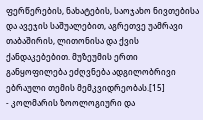ფერწერების, ნახატების, საოჯახო ნივთებისა და ავეჯის საშუალებით, აგრეთვე უამრავი თაბაშირის, ლითონისა და ქვის ქანდაკებებით. მუზეუმის ერთი განყოფილება ეძღვნება ადგილობრივი ებრაული თემის მემკვიდრეობას.[15]
- კოლმარის ზოოლოგიური და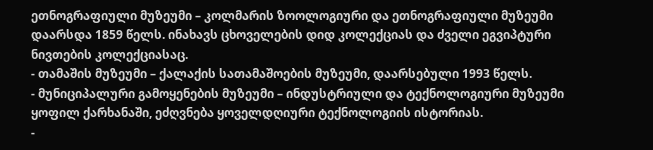ეთნოგრაფიული მუზეუმი – კოლმარის ზოოლოგიური და ეთნოგრაფიული მუზეუმი დაარსდა 1859 წელს. ინახავს ცხოველების დიდ კოლექციას და ძველი ეგვიპტური ნივთების კოლექციასაც.
- თამაშის მუზეუმი – ქალაქის სათამაშოების მუზეუმი, დაარსებული 1993 წელს.
- მუნიციპალური გამოყენების მუზეუმი – ინდუსტრიული და ტექნოლოგიური მუზეუმი ყოფილ ქარხანაში, ეძღვნება ყოველდღიური ტექნოლოგიის ისტორიას.
-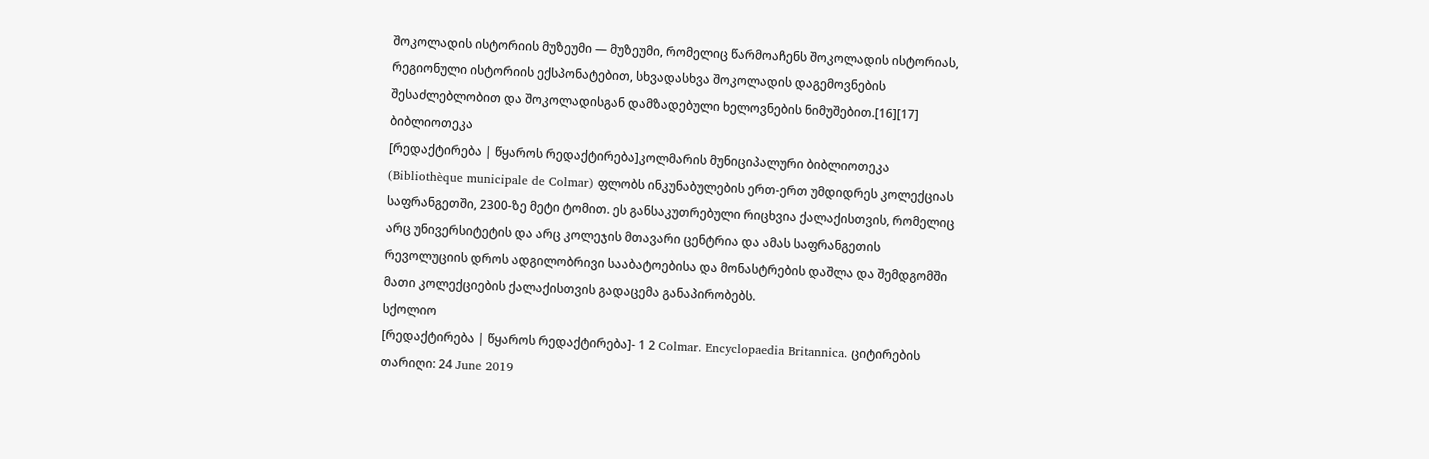შოკოლადის ისტორიის მუზეუმი — მუზეუმი, რომელიც წარმოაჩენს შოკოლადის ისტორიას, რეგიონული ისტორიის ექსპონატებით, სხვადასხვა შოკოლადის დაგემოვნების შესაძლებლობით და შოკოლადისგან დამზადებული ხელოვნების ნიმუშებით.[16][17]
ბიბლიოთეკა
[რედაქტირება | წყაროს რედაქტირება]კოლმარის მუნიციპალური ბიბლიოთეკა (Bibliothèque municipale de Colmar) ფლობს ინკუნაბულების ერთ-ერთ უმდიდრეს კოლექციას საფრანგეთში, 2300-ზე მეტი ტომით. ეს განსაკუთრებული რიცხვია ქალაქისთვის, რომელიც არც უნივერსიტეტის და არც კოლეჯის მთავარი ცენტრია და ამას საფრანგეთის რევოლუციის დროს ადგილობრივი სააბატოებისა და მონასტრების დაშლა და შემდგომში მათი კოლექციების ქალაქისთვის გადაცემა განაპირობებს.
სქოლიო
[რედაქტირება | წყაროს რედაქტირება]- 1 2 Colmar. Encyclopaedia Britannica. ციტირების თარიღი: 24 June 2019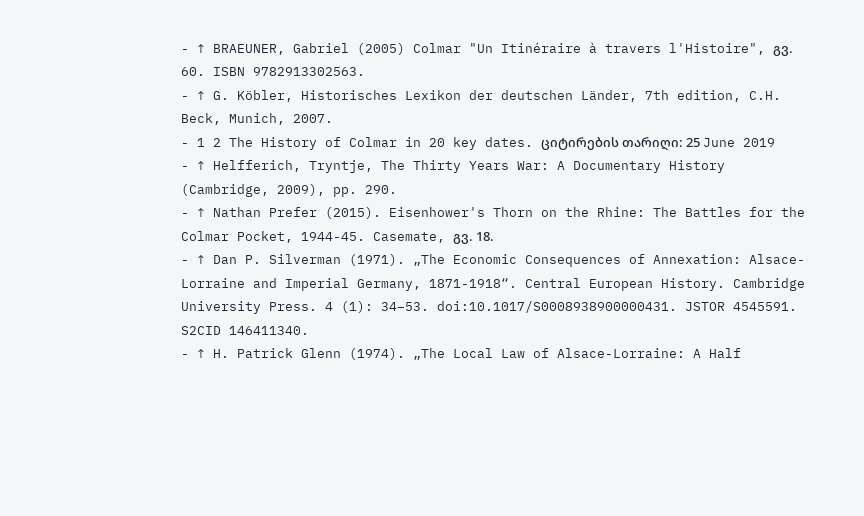- ↑ BRAEUNER, Gabriel (2005) Colmar "Un Itinéraire à travers l'Histoire", გვ. 60. ISBN 9782913302563.
- ↑ G. Köbler, Historisches Lexikon der deutschen Länder, 7th edition, C.H. Beck, Munich, 2007.
- 1 2 The History of Colmar in 20 key dates. ციტირების თარიღი: 25 June 2019
- ↑ Helfferich, Tryntje, The Thirty Years War: A Documentary History (Cambridge, 2009), pp. 290.
- ↑ Nathan Prefer (2015). Eisenhower's Thorn on the Rhine: The Battles for the Colmar Pocket, 1944-45. Casemate, გვ. 18.
- ↑ Dan P. Silverman (1971). „The Economic Consequences of Annexation: Alsace-Lorraine and Imperial Germany, 1871-1918“. Central European History. Cambridge University Press. 4 (1): 34–53. doi:10.1017/S0008938900000431. JSTOR 4545591. S2CID 146411340.
- ↑ H. Patrick Glenn (1974). „The Local Law of Alsace-Lorraine: A Half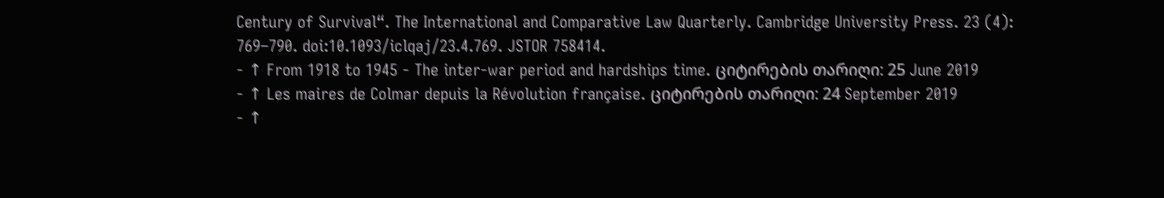Century of Survival“. The International and Comparative Law Quarterly. Cambridge University Press. 23 (4): 769–790. doi:10.1093/iclqaj/23.4.769. JSTOR 758414.
- ↑ From 1918 to 1945 - The inter-war period and hardships time. ციტირების თარიღი: 25 June 2019
- ↑ Les maires de Colmar depuis la Révolution française. ციტირების თარიღი: 24 September 2019
- ↑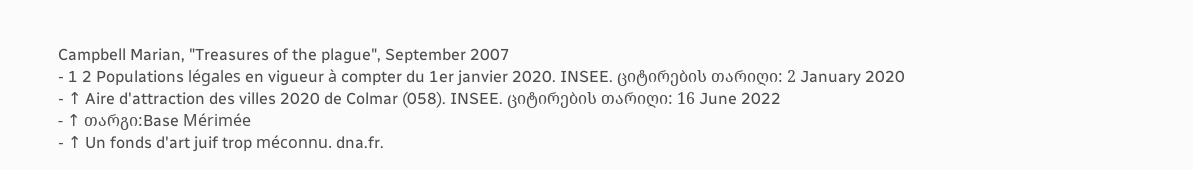Campbell Marian, "Treasures of the plague", September 2007
- 1 2 Populations légales en vigueur à compter du 1er janvier 2020. INSEE. ციტირების თარიღი: 2 January 2020
- ↑ Aire d'attraction des villes 2020 de Colmar (058). INSEE. ციტირების თარიღი: 16 June 2022
- ↑ თარგი:Base Mérimée
- ↑ Un fonds d'art juif trop méconnu. dna.fr.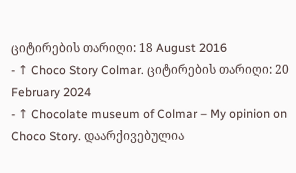ციტირების თარიღი: 18 August 2016
- ↑ Choco Story Colmar. ციტირების თარიღი: 20 February 2024
- ↑ Chocolate museum of Colmar – My opinion on Choco Story. დაარქივებულია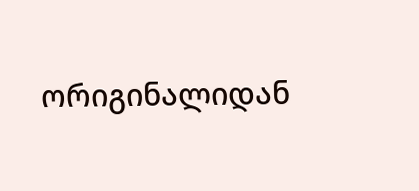ორიგინალიდან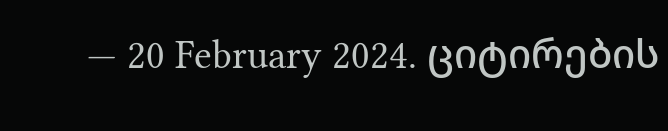— 20 February 2024. ციტირების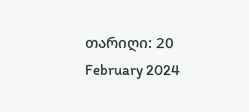თარიღი: 20 February 2024